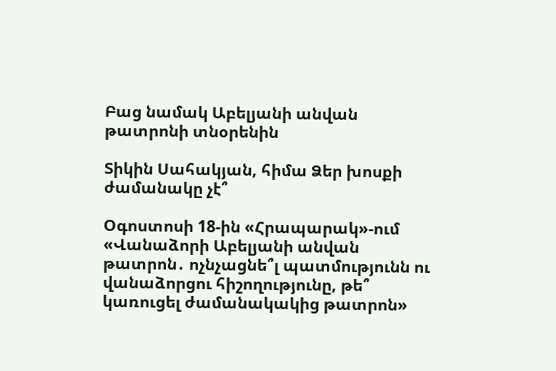Բաց նամակ Աբելյանի անվան թատրոնի տնօրենին

Տիկին Սահակյան, հիմա Ձեր խոսքի ժամանակը չէ՞

Օգոստոսի 18-ին «Հրապարակ»-ում «Վանաձորի Աբելյանի անվան թատրոն․ ոչնչացնե՞լ պատմությունն ու վանաձորցու հիշողությունը, թե՞ կառուցել ժամանակակից թատրոն»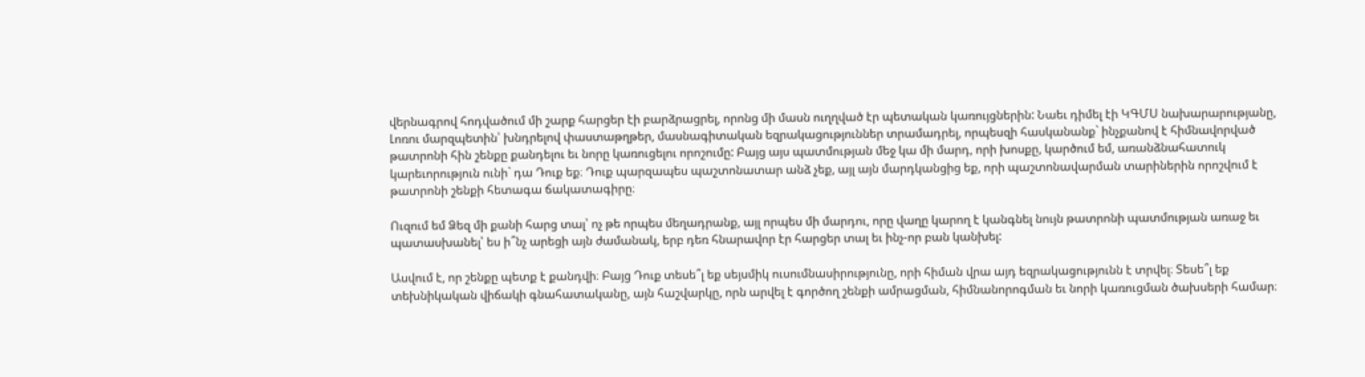վերնագրով հոդվածում մի շարք հարցեր էի բարձրացրել, որոնց մի մասն ուղղված էր պետական կառույցներին: Նաեւ դիմել էի ԿԳՄՍ նախարարությանը, Լոռու մարզպետին՝ խնդրելով փաստաթղթեր, մասնագիտական եզրակացություններ տրամադրել, որպեսզի հասկանանք` ինչքանով է հիմնավորված թատրոնի հին շենքը քանդելու եւ նորը կառուցելու որոշումը: Բայց այս պատմության մեջ կա մի մարդ, որի խոսքը, կարծում եմ, առանձնահատուկ կարեւորություն ունի` դա Դուք եք։ Դուք պարզապես պաշտոնատար անձ չեք, այլ այն մարդկանցից եք, որի պաշտոնավարման տարիներին որոշվում է թատրոնի շենքի հետագա ճակատագիրը։

Ուզում եմ Ձեզ մի քանի հարց տալ՝ ոչ թե որպես մեղադրանք, այլ որպես մի մարդու, որը վաղը կարող է կանգնել նույն թատրոնի պատմության առաջ եւ պատասխանել՝ ես ի՞նչ արեցի այն ժամանակ, երբ դեռ հնարավոր էր հարցեր տալ եւ ինչ-որ բան կանխել:

Ասվում է, որ շենքը պետք է քանդվի։ Բայց Դուք տեսե՞լ եք սեյսմիկ ուսումնասիրությունը, որի հիման վրա այդ եզրակացությունն է տրվել։ Տեսե՞լ եք տեխնիկական վիճակի գնահատականը, այն հաշվարկը, որն արվել է գործող շենքի ամրացման, հիմնանորոգման եւ նորի կառուցման ծախսերի համար։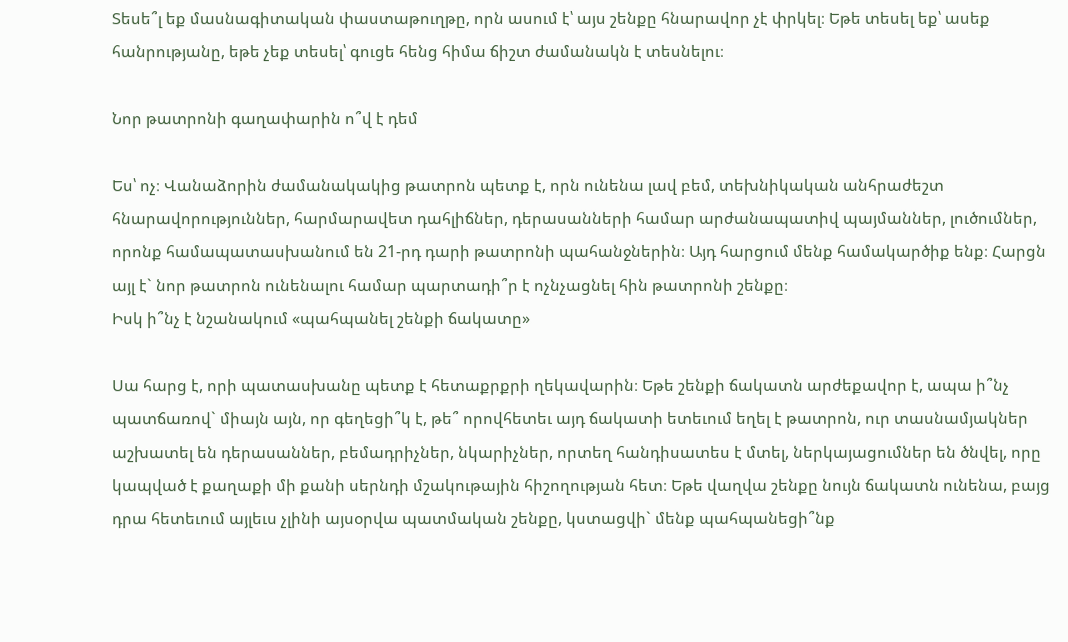Տեսե՞լ եք մասնագիտական փաստաթուղթը, որն ասում է՝ այս շենքը հնարավոր չէ փրկել։ Եթե տեսել եք՝ ասեք հանրությանը, եթե չեք տեսել՝ գուցե հենց հիմա ճիշտ ժամանակն է տեսնելու։

Նոր թատրոնի գաղափարին ո՞վ է դեմ

Ես՝ ոչ։ Վանաձորին ժամանակակից թատրոն պետք է, որն ունենա լավ բեմ, տեխնիկական անհրաժեշտ հնարավորություններ, հարմարավետ դահլիճներ, դերասանների համար արժանապատիվ պայմաններ, լուծումներ, որոնք համապատասխանում են 21-րդ դարի թատրոնի պահանջներին։ Այդ հարցում մենք համակարծիք ենք։ Հարցն այլ է` նոր թատրոն ունենալու համար պարտադի՞ր է ոչնչացնել հին թատրոնի շենքը։
Իսկ ի՞նչ է նշանակում «պահպանել շենքի ճակատը»

Սա հարց է, որի պատասխանը պետք է հետաքրքրի ղեկավարին։ Եթե շենքի ճակատն արժեքավոր է, ապա ի՞նչ պատճառով` միայն այն, որ գեղեցի՞կ է, թե՞ որովհետեւ այդ ճակատի ետեւում եղել է թատրոն, ուր տասնամյակներ աշխատել են դերասաններ, բեմադրիչներ, նկարիչներ, որտեղ հանդիսատես է մտել, ներկայացումներ են ծնվել, որը կապված է քաղաքի մի քանի սերնդի մշակութային հիշողության հետ։ Եթե վաղվա շենքը նույն ճակատն ունենա, բայց դրա հետեւում այլեւս չլինի այսօրվա պատմական շենքը, կստացվի` մենք պահպանեցի՞նք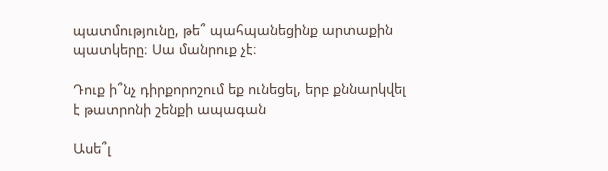պատմությունը, թե՞ պահպանեցինք արտաքին պատկերը։ Սա մանրուք չէ։

Դուք ի՞նչ դիրքորոշում եք ունեցել, երբ քննարկվել է թատրոնի շենքի ապագան

Ասե՞լ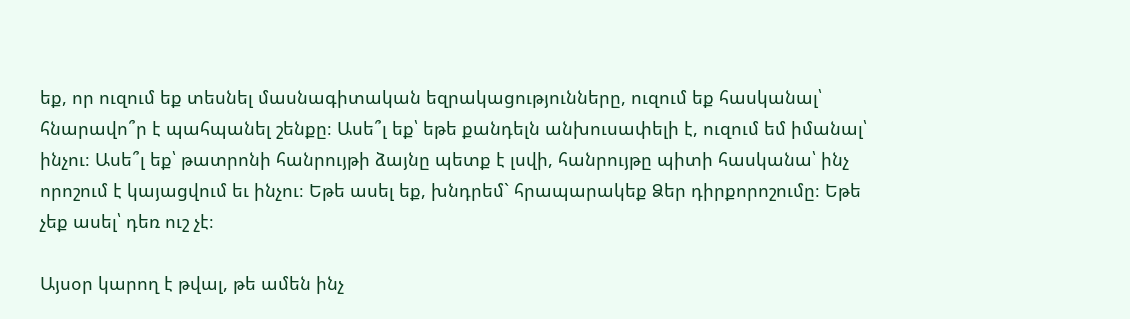եք, որ ուզում եք տեսնել մասնագիտական եզրակացությունները, ուզում եք հասկանալ՝ հնարավո՞ր է պահպանել շենքը։ Ասե՞լ եք՝ եթե քանդելն անխուսափելի է, ուզում եմ իմանալ՝ ինչու։ Ասե՞լ եք՝ թատրոնի հանրույթի ձայնը պետք է լսվի, հանրույթը պիտի հասկանա՝ ինչ որոշում է կայացվում եւ ինչու։ Եթե ասել եք, խնդրեմ` հրապարակեք Ձեր դիրքորոշումը։ Եթե չեք ասել՝ դեռ ուշ չէ։

Այսօր կարող է թվալ, թե ամեն ինչ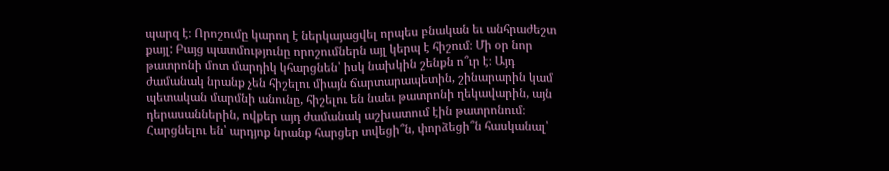պարզ է։ Որոշումը կարող է ներկայացվել որպես բնական եւ անհրաժեշտ քայլ: Բայց պատմությունը որոշումներն այլ կերպ է հիշում։ Մի օր նոր թատրոնի մոտ մարդիկ կհարցնեն՝ իսկ նախկին շենքն ո՞ւր է։ Այդ ժամանակ նրանք չեն հիշելու միայն ճարտարապետին, շինարարին կամ պետական մարմնի անունը, հիշելու են նաեւ թատրոնի ղեկավարին, այն դերասաններին, ովքեր այդ ժամանակ աշխատում էին թատրոնում։ Հարցնելու են՝ արդյոք նրանք հարցեր տվեցի՞ն, փորձեցի՞ն հասկանալ՝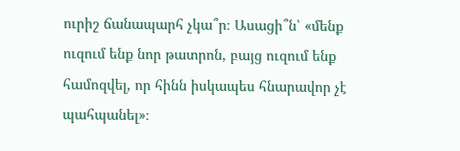ուրիշ ճանապարհ չկա՞ր։ Ասացի՞ն՝ «մենք ուզում ենք նոր թատրոն, բայց ուզում ենք համոզվել, որ հինն իսկապես հնարավոր չէ պահպանել»։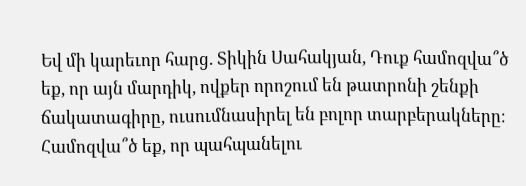Եվ մի կարեւոր հարց. Տիկին Սահակյան, Դուք համոզվա՞ծ եք, որ այն մարդիկ, ովքեր որոշում են թատրոնի շենքի ճակատագիրը, ուսումնասիրել են բոլոր տարբերակները։ Համոզվա՞ծ եք, որ պահպանելու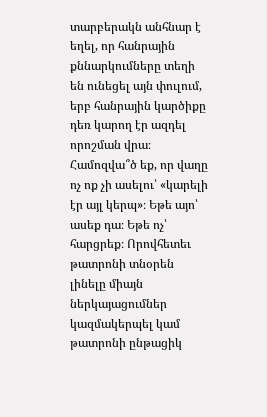տարբերակն անհնար է եղել, որ հանրային քննարկումները տեղի են ունեցել այն փուլում, երբ հանրային կարծիքը դեռ կարող էր ազդել որոշման վրա։ Համոզվա՞ծ եք, որ վաղը ոչ ոք չի ասելու՝ «կարելի էր այլ կերպ»։ Եթե այո՝ ասեք դա։ Եթե ոչ՝ հարցրեք։ Որովհետեւ թատրոնի տնօրեն լինելը միայն ներկայացումներ կազմակերպել կամ թատրոնի ընթացիկ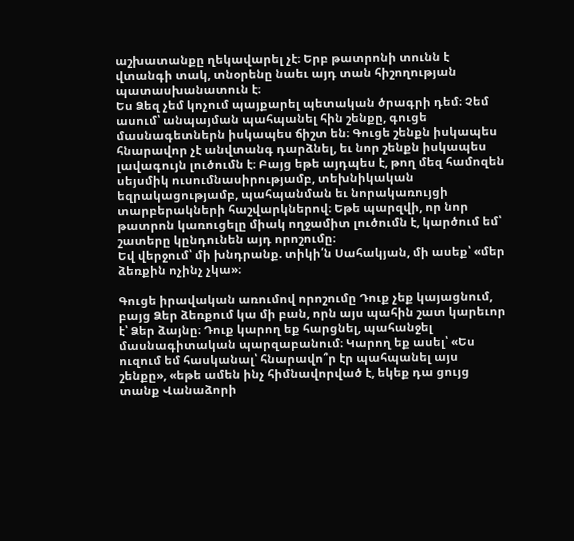աշխատանքը ղեկավարել չէ։ Երբ թատրոնի տունն է վտանգի տակ, տնօրենը նաեւ այդ տան հիշողության պատասխանատուն է։
Ես Ձեզ չեմ կոչում պայքարել պետական ծրագրի դեմ։ Չեմ ասում՝ անպայման պահպանել հին շենքը, գուցե մասնագետներն իսկապես ճիշտ են։ Գուցե շենքն իսկապես հնարավոր չէ անվտանգ դարձնել, եւ նոր շենքն իսկապես լավագույն լուծումն է։ Բայց եթե այդպես է, թող մեզ համոզեն սեյսմիկ ուսումնասիրությամբ, տեխնիկական եզրակացությամբ, պահպանման եւ նորակառույցի տարբերակների հաշվարկներով։ Եթե պարզվի, որ նոր թատրոն կառուցելը միակ ողջամիտ լուծումն է, կարծում եմ՝ շատերը կընդունեն այդ որոշումը։
Եվ վերջում՝ մի խնդրանք. տիկի՛ն Սահակյան, մի ասեք՝ «մեր ձեռքին ոչինչ չկա»։

Գուցե իրավական առումով որոշումը Դուք չեք կայացնում, բայց Ձեր ձեռքում կա մի բան, որն այս պահին շատ կարեւոր է՝ Ձեր ձայնը։ Դուք կարող եք հարցնել, պահանջել մասնագիտական պարզաբանում։ Կարող եք ասել՝ «Ես ուզում եմ հասկանալ՝ հնարավո՞ր էր պահպանել այս շենքը», «եթե ամեն ինչ հիմնավորված է, եկեք դա ցույց տանք Վանաձորի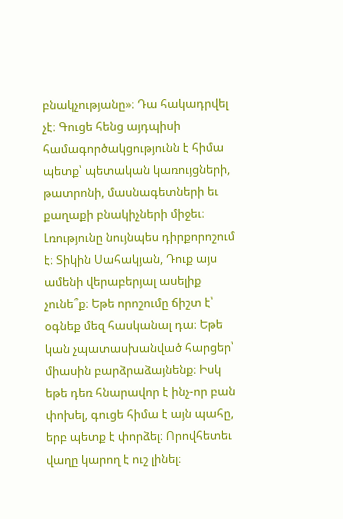բնակչությանը»։ Դա հակադրվել չէ։ Գուցե հենց այդպիսի համագործակցությունն է հիմա պետք՝ պետական կառույցների, թատրոնի, մասնագետների եւ քաղաքի բնակիչների միջեւ։ Լռությունը նույնպես դիրքորոշում է։ Տիկին Սահակյան, Դուք այս ամենի վերաբերյալ ասելիք չունե՞ք։ Եթե որոշումը ճիշտ է՝ օգնեք մեզ հասկանալ դա։ Եթե կան չպատասխանված հարցեր՝ միասին բարձրաձայնենք։ Իսկ եթե դեռ հնարավոր է ինչ-որ բան փոխել, գուցե հիմա է այն պահը, երբ պետք է փորձել։ Որովհետեւ վաղը կարող է ուշ լինել։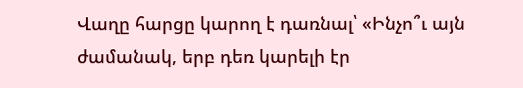Վաղը հարցը կարող է դառնալ՝ «Ինչո՞ւ այն ժամանակ, երբ դեռ կարելի էր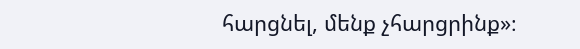հարցնել, մենք չհարցրինք»։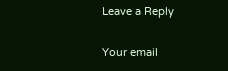Leave a Reply

Your email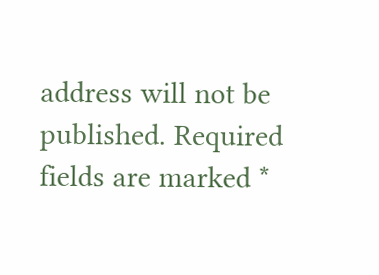address will not be published. Required fields are marked *